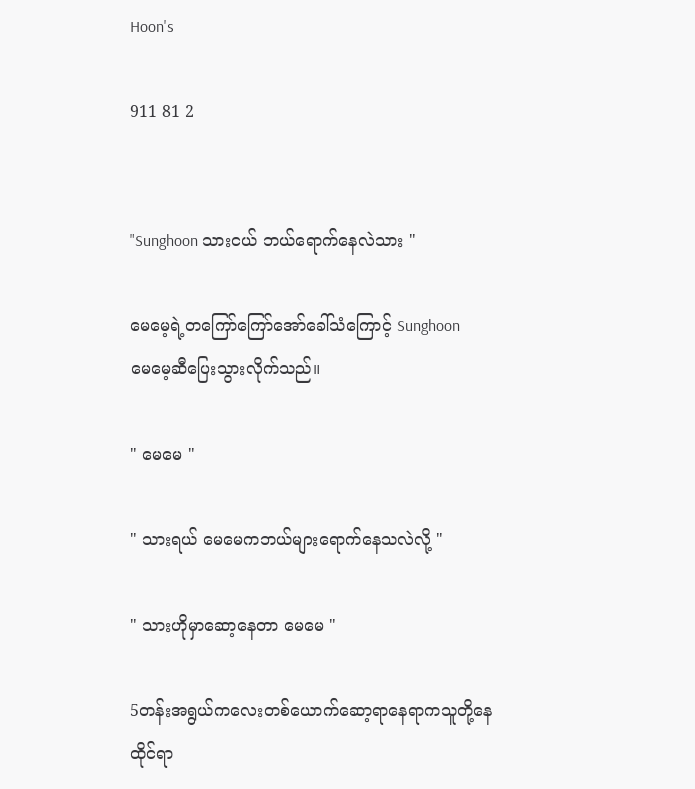Hoon's

911 81 2


"Sunghoon သားငယ် ဘယ်ရောက်နေလဲသား "

မေမေ့ရဲ့တကြော်ကြော်အော်ခေါ်သံကြောင့် Sunghoon
မေမေ့ဆီပြေးသွားလိုက်သည်။

" မေမေ "

" သားရယ် မေမေကဘယ်များရောက်နေသလဲလို့ "

" သားဟိုမှာဆော့နေတာ မေမေ "

5တန်းအရွယ်ကလေးတစ်ယောက်ဆော့ရာနေရာကသူတို့နေထိုင်ရာ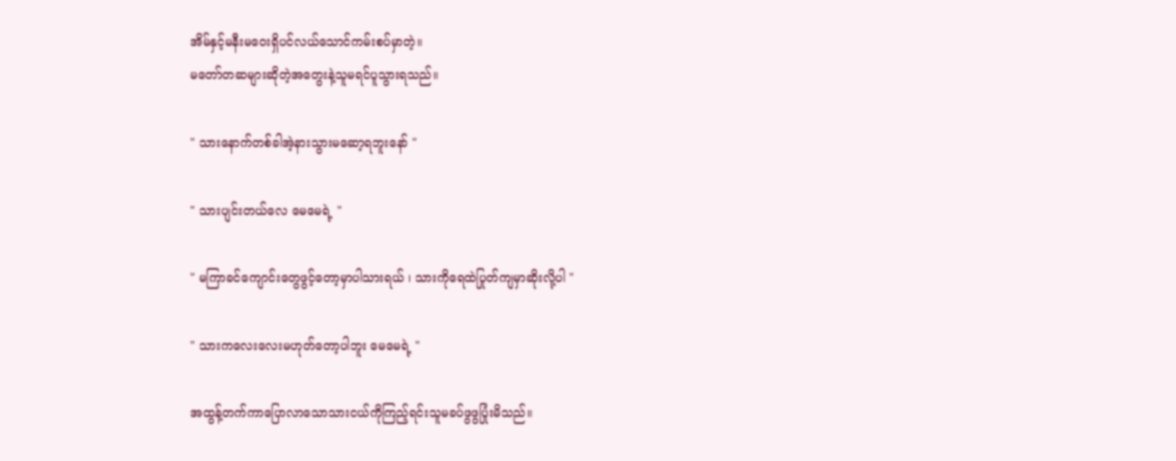အိမ်နှင့်မနီးမဝေးရှိပင်လယ်သောင်ကမ်းစပ်မှာတဲ့။
မတော်တဆများဆိုတဲ့အတွေးနဲ့သူမရင်ပူသွားရသည်။

" သားနောက်တစ်ခါအဲ့နားသွားမဆော့ရဘူးနော် "

" သားပျင်းတယ်လေ မေမေရဲ့ "

" မကြာခင်ကျောင်းတွေဖွင့်တော့မှာပါသားရယ် ၊ သားကိုရေထဲပြုတ်ကျမှာဆိုးလို့ပါ "

" သားကလေးလေးမဟုတ်တော့ပါဘူး မေမေရဲ့ "

အထွန့်တက်ကာပြောလာသောသားငယ်ကိုကြည့်ရင်းသူမခပ်ဖွဖွပြုံးမိသည်။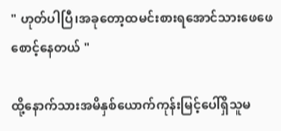" ဟုတ်ပါပြီ၊အခုတော့ထမင်းစားရအောင်သားဖေဖေစောင့်နေတယ် "

ထို့နောက်သားအမိနှစ်ယောက်ကုန်းမြင့်ပေါ်ရှိသူမ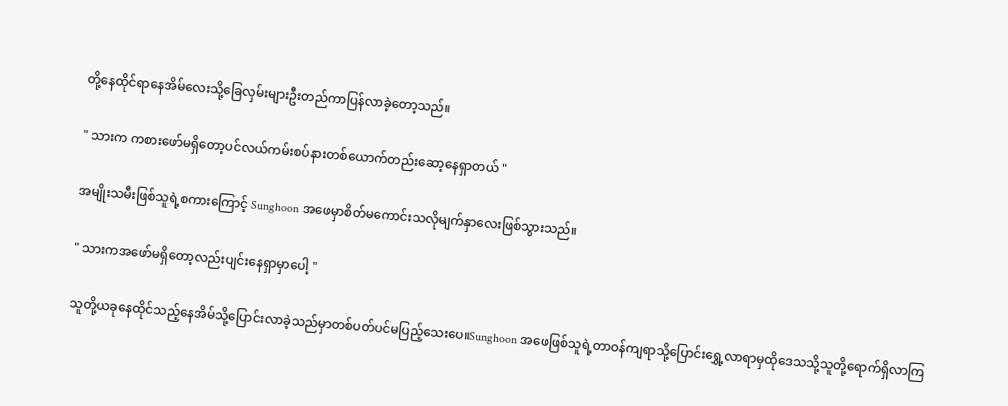တို့နေထိုင်ရာနေအိမ်လေးသို့ခြေလှမ်းများဦးတည်ကာပြန်လာခဲ့တော့သည်။

" သားက ကစားဖော်မရှိတော့ပင်လယ်ကမ်းစပ်နားတစ်ယောက်တည်းဆော့နေရှာတယ် "

အမျိုးသမီးဖြစ်သူရဲ့စကားကြောင့် Sunghoon အဖေမှာစိတ်မကောင်းသလိုမျက်နှာလေးဖြစ်သွားသည်။

" သားကအဖော်မရှိတော့လည်းပျင်းနေရှာမှာပေါ့ "

သူတို့ယခုနေထိုင်သည့်နေအိမ်သို့ပြောင်းလာခဲ့သည်မှာတစ်ပတ်ပင်မပြည့်သေးပေ။Sunghoon အဖေဖြစ်သူရဲ့တာဝန်ကျရာသို့ပြောင်းရွှေ့လာရာမှထိုဒေသသို့သူတို့ရောက်ရှိလာကြ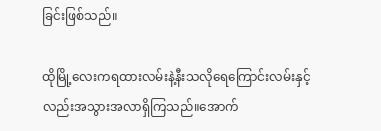ခြင်းဖြစ်သည်။

ထိုမြို့လေးကရထားလမ်းနဲ့နီးသလိုရေကြောင်းလမ်းနှင့်လည်းအသွားအလာရှိကြသည်။‌အောက်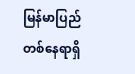မြန်မာပြည်တစ်နေရာရှိ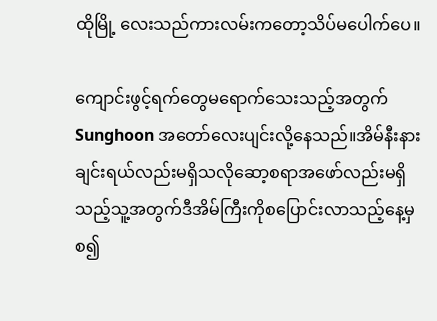ထိုမြို့ လေးသည်ကားလမ်းကတော့သိပ်မပေါက်ပေ။

ကျောင်းဖွင့်ရက်တွေမရောက်သေးသည့်အတွက် Sunghoon အတော်လေးပျင်းလို့နေသည်။အိမ်နီးနားချင်းရယ်လည်းမရှိသလိုဆော့စရာအဖော်လည်းမရှိသည့်သူ့အတွက်ဒီအိမ်ကြီးကိုစပြောင်းလာသည့်နေ့မှစ၍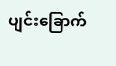ပျင်းခြောက်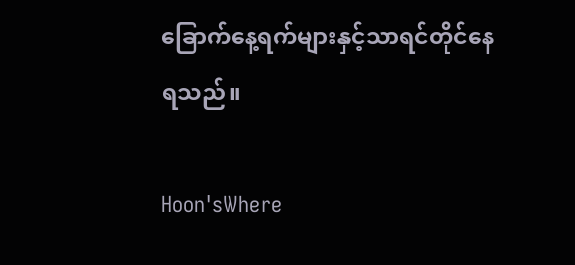ခြောက်နေ့ရက်များနှင့်သာရင်တိုင်နေရသည်။

Hoon'sWhere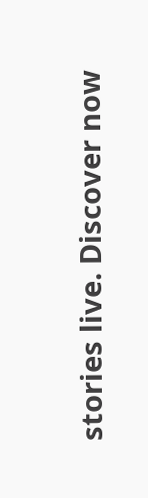stories live. Discover now